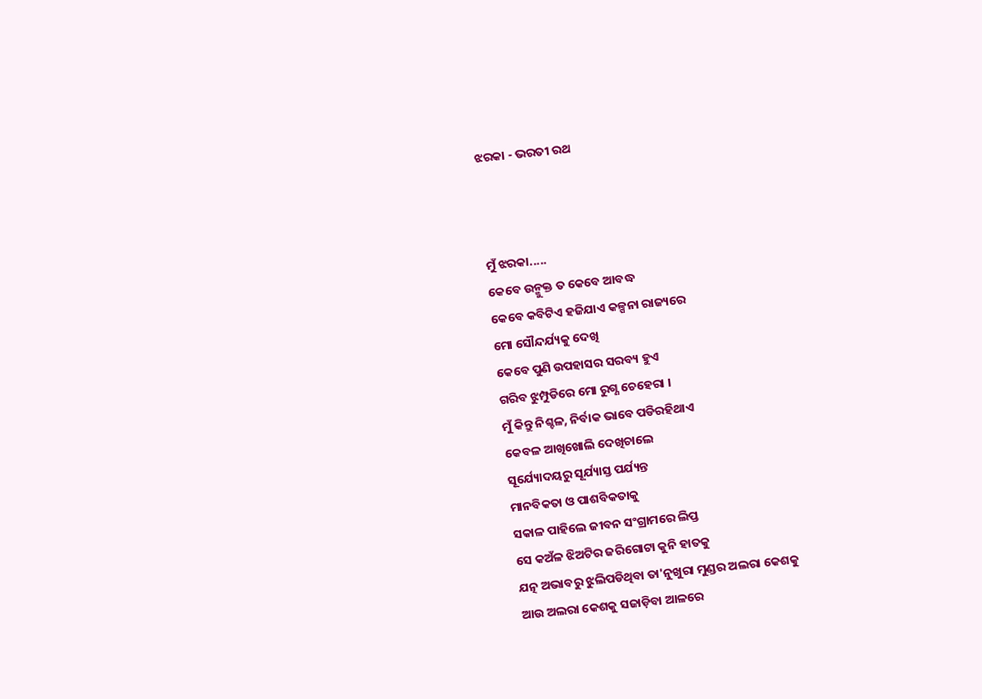ଝରକା - ଭରତୀ ରଥ



ମୁଁ ଝରକା.....
କେବେ ଉନ୍ମୁକ୍ତ ତ କେବେ ଆବଦ୍ଧ
କେବେ କବିଟିଏ ହଜିଯାଏ କଳ୍ପନା ରାଜ୍ୟରେ
ମୋ ସୌନ୍ଦର୍ଯ୍ୟକୁ ଦେଖି
କେବେ ପୁଣି ଉପହାସର ସରବ୍ୟ ହୁଏ
ଗରିବ ଝୁମ୍ପୁଡିରେ ମୋ ରୁଗ୍ଣ ଚେହେରା ।
ମୁଁ କିନ୍ତୁ ନିଶ୍ଚଳ, ନିର୍ବାକ ଭାବେ ପଡିରହିଥାଏ
କେବଳ ଆଖିଖୋଲି ଦେଖିଚାଲେ
ସୂର୍ଯ୍ୟୋଦୟରୁ ସୂର୍ଯ୍ୟାସ୍ତ ପର୍ଯ୍ୟନ୍ତ
ମାନବିକତା ଓ ପାଶବିକତାକୁ
ସକାଳ ପାହିଲେ ଜୀବନ ସଂଗ୍ରାମରେ ଲିପ୍ତ
ସେ କଅଁଳ ଝିଅଟିର ଜରିଗୋଟା କୁନି ହାତକୁ
ଯତ୍ନ ଅଭାବରୁ ଝୁଲିପଡିଥିବା ତା'ନୁଖୁରା ମୁଣ୍ଡର ଅଲରା କେଶକୁ
ଆଉ ଅଲରା କେଶକୁ ସଜାଡ଼ିବା ଆଳରେ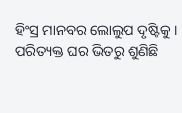ହିଂସ୍ର ମାନବର ଲୋଲୁପ ଦୃଷ୍ଟିକୁ ।
ପରିତ୍ୟକ୍ତ ଘର ଭିତରୁ ଶୁଣିଛି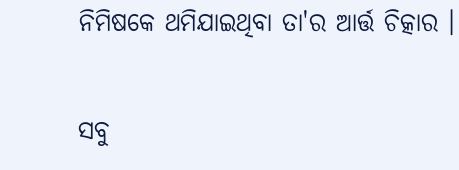ନିମିଷକେ ଥମିଯାଇଥିବା ତା'ର ଆର୍ତ୍ତ ଚିତ୍କାର ।

ସବୁ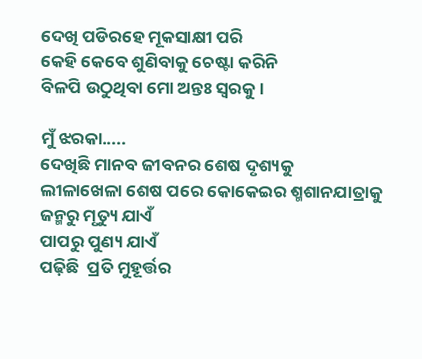ଦେଖି ପଡିରହେ ମୂକସାକ୍ଷୀ ପରି
କେହି କେବେ ଶୁଣିବାକୁ ଚେଷ୍ଟା କରିନି
ବିଳପି ଉଠୁଥିବା ମୋ ଅନ୍ତଃ ସ୍ୱରକୁ।

ମୁଁ ଝରକା.....
ଦେଖିଛି ମାନବ ଜୀବନର ଶେଷ ଦୃଶ୍ୟକୁ
ଲୀଳାଖେଳା ଶେଷ ପରେ କୋକେଇର ଶ୍ମଶାନଯାତ୍ରାକୁ
ଜନ୍ମରୁ ମୃତ୍ୟୁ ଯାଏଁ
ପାପରୁ ପୁଣ୍ୟ ଯାଏଁ
ପଢ଼ିଛି  ପ୍ରତି ମୁହୂର୍ତ୍ତର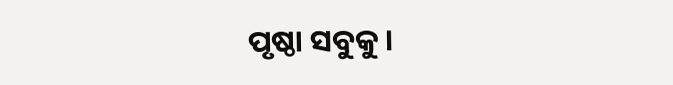ପୃଷ୍ଠା ସବୁକୁ ।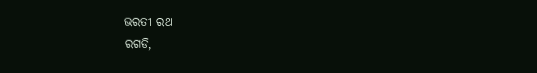ଭରତୀ ରଥ
ରଗଡି,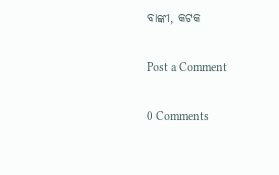ବାଙ୍କୀ, କଟକ

Post a Comment

0 Comments